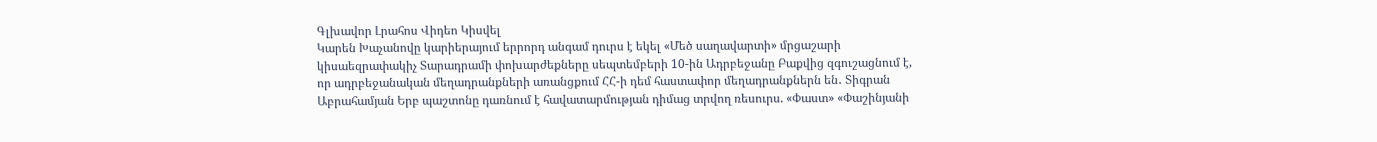Գլխավոր Լրահոս Վիդեո Կիսվել
Կարեն Խաչանովը կարիերայում երրորդ անգամ դուրս է եկել «Մեծ սաղավարտի» մրցաշարի կիսաեզրափակիչ Տարադրամի փոխարժեքները սեպտեմբերի 10-ին Ադրբեջանը Բաքվից զգուշացնում է, որ ադրբեջանական մեղադրանքների առանցքում ՀՀ-ի դեմ հաստափոր մեղադրանքներն են․ Տիգրան Աբրահամյան Երբ պաշտոնը դառնում է հավատարմության դիմաց տրվող ռեսուրս. «Փաստ» «Փաշինյանի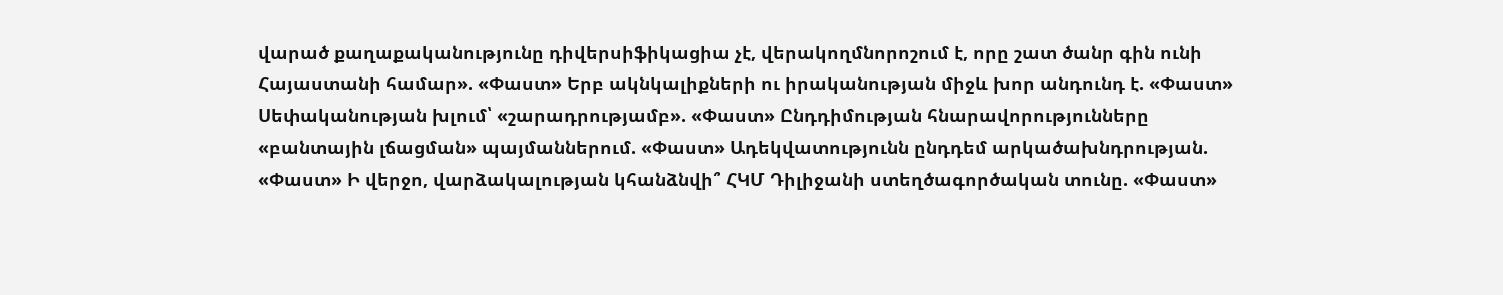վարած քաղաքականությունը դիվերսիֆիկացիա չէ, վերակողմնորոշում է, որը շատ ծանր գին ունի Հայաստանի համար». «Փաստ» Երբ ակնկալիքների ու իրականության միջև խոր անդունդ է. «Փաստ» Սեփականության խլում՝ «շարադրությամբ». «Փաստ» Ընդդիմության հնարավորությունները «բանտային լճացման» պայմաններում. «Փաստ» Ադեկվատությունն ընդդեմ արկածախնդրության. «Փաստ» Ի վերջո, վարձակալության կհանձնվի՞ ՀԿՄ Դիլիջանի ստեղծագործական տունը. «Փաստ»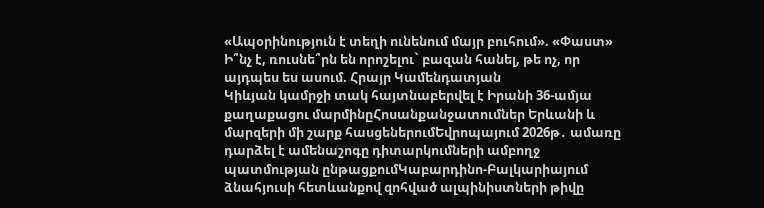«Ապօրինություն է տեղի ունենում մայր բուհում». «Փաստ» Ի՞նչ է, ռուսնե՞րն են որոշելու` բազան հանել, թե ոչ, որ այդպես ես ասում. Հրայր Կամենդատյան
Կիևյան կամրջի տակ հայտնաբերվել է Իրանի 36-ամյա քաղաքացու մարմինըՀոսանքանջատումներ Երևանի և մարզերի մի շարք հասցեներումԵվրոպայում 2026թ․ ամառը դարձել է ամենաշոգը դիտարկումների ամբողջ պատմության ընթացքումԿաբարդինո-Բալկարիայում ձնահյուսի հետևանքով զոհված ալպինիստների թիվը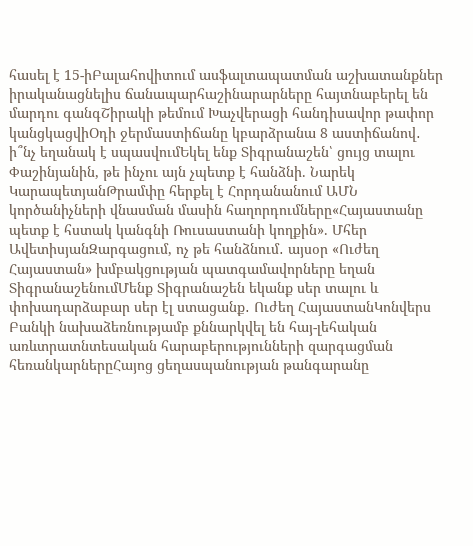հասել է 15-իԲալահովիտում ասֆալտապատման աշխատանքներ իրականացնելիս ճանապարհաշինարարները հայտնաբերել են մարդու գանգՇիրակի թեմում Խաչվերացի հանդիսավոր թափոր կանցկացվիՕդի ջերմաստիճանը կբարձրանա 8 աստիճանով․ ի՞նչ եղանակ է սպասվումԵկել ենք Տիգրանաշեն՝ ցույց տալու Փաշինյանին, թե ինչու այն չպետք է հանձնի. Նարեկ ԿարապետյանԹրամփը հերքել է Հորդանանում ԱՄՆ կործանիչների վնասման մասին հաղորդումները«Հայաստանը պետք է հստակ կանգնի Ռուսաստանի կողքին». Մհեր ԱվետիսյանԶարգացում, ոչ թե հանձնում․ այսօր «Ուժեղ Հայաստան» խմբակցության պատգամավորները եղան ՏիգրանաշենումՄենք Տիգրանաշեն եկանք սեր տալու և փոխադարձաբար սեր էլ ստացանք․ Ուժեղ ՀայաստանԿոնվերս Բանկի նախաձեռնությամբ քննարկվել են հայ-լեհական առևտրատնտեսական հարաբերությունների զարգացման հեռանկարներըՀայոց ցեղասպանության թանգարանը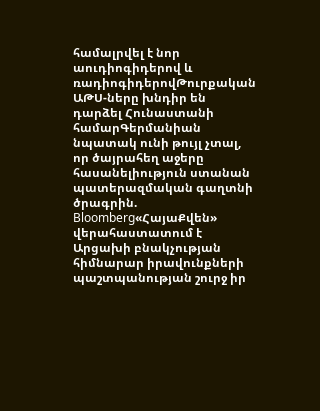համալրվել է նոր աուդիոգիդերով և ռադիոգիդերովԹուրքական ԱԹՍ-ները խնդիր են դարձել Հունաստանի համարԳերմանիան նպատակ ունի թույլ չտալ, որ ծայրահեղ աջերը հասանելիություն ստանան պատերազմական գաղտնի ծրագրին. Bloomberg«ՀայաՔվեն» վերահաստատում է Արցախի բնակչության հիմնարար իրավունքների պաշտպանության շուրջ իր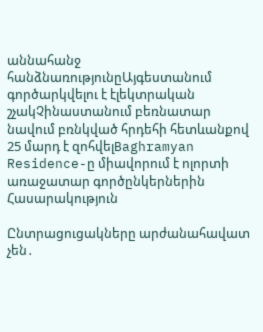աննահանջ հանձնառությունըԱյգեստանում գործարկվելու է էլեկտրական շչակՉինաստանում բեռնատար նավում բռնկված հրդեհի հետևանքով 25 մարդ է զոհվելBaghramyan Residence-ը միավորում է ոլորտի առաջատար գործընկերներին
Հասարակություն

Ընտրացուցակները արժանահավատ չեն․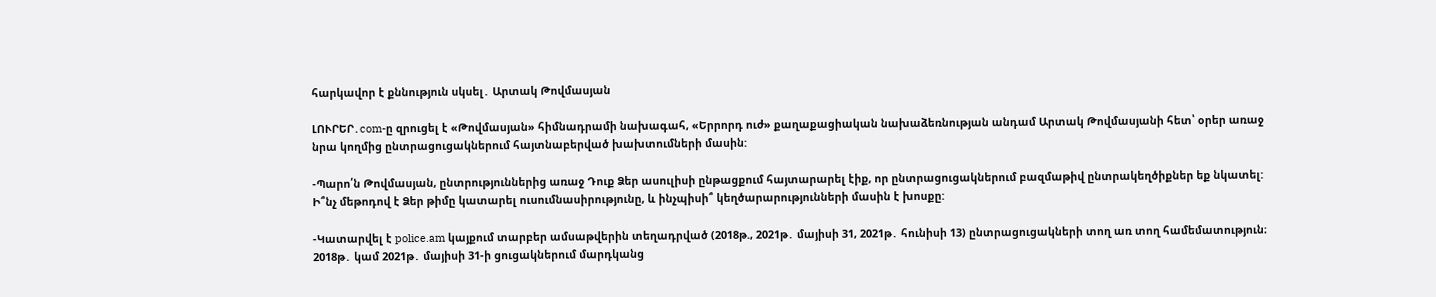հարկավոր է քննություն սկսել․ Արտակ Թովմասյան

ԼՈՒՐԵՐ․com-ը զրուցել է «Թովմասյան» հիմնադրամի նախագահ, «Երրորդ ուժ» քաղաքացիական նախաձեռնության անդամ Արտակ Թովմասյանի հետ՝ օրեր առաջ նրա կողմից ընտրացուցակներում հայտնաբերված խախտումների մասին:

-Պարո՛ն Թովմասյան, ընտրություններից առաջ Դուք Ձեր ասուլիսի ընթացքում հայտարարել էիք, որ ընտրացուցակներում բազմաթիվ ընտրակեղծիքներ եք նկատել: Ի՞նչ մեթոդով է Ձեր թիմը կատարել ուսումնասիրությունը, և ինչպիսի՞ կեղծարարությունների մասին է խոսքը:

-Կատարվել է police.am կայքում տարբեր ամսաթվերին տեղադրված (2018թ., 2021թ․ մայիսի 31, 2021թ․ հունիսի 13) ընտրացուցակների տող առ տող համեմատություն։ 2018թ․ կամ 2021թ․ մայիսի 31-ի ցուցակներում մարդկանց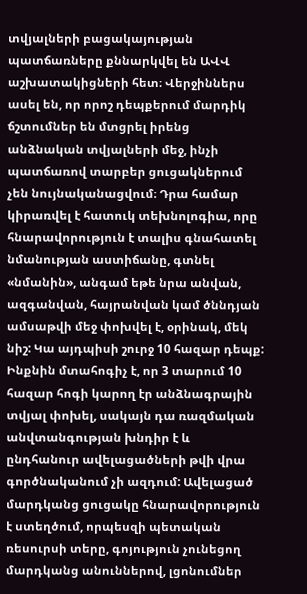տվյալների բացակայության պատճառները քննարկվել են ԱՎՎ աշխատակիցների հետ։ Վերջիններս ասել են, որ որոշ դեպքերում մարդիկ ճշտումներ են մտցրել իրենց անձնական տվյալների մեջ, ինչի պատճառով տարբեր ցուցակներում չեն նույնականացվում։ Դրա համար կիրառվել է հատուկ տեխնոլոգիա, որը հնարավորություն է տալիս գնահատել նմանության աստիճանը, գտնել «նմանին», անգամ եթե նրա անվան, ազգանվան, հայրանվան կամ ծննդյան ամսաթվի մեջ փոխվել է, օրինակ, մեկ նիշ: Կա այդպիսի շուրջ 10 հազար դեպք: Ինքնին մտահոգիչ է, որ 3 տարում 10 հազար հոգի կարող էր անձնագրային տվյալ փոխել, սակայն դա ռազմական անվտանգության խնդիր է և ընդհանուր ավելացածների թվի վրա գործնականում չի ազդում: Ավելացած մարդկանց ցուցակը հնարավորություն է ստեղծում, որպեսզի պետական ռեսուրսի տերը, գոյություն չունեցող մարդկանց անուններով, լցոնումներ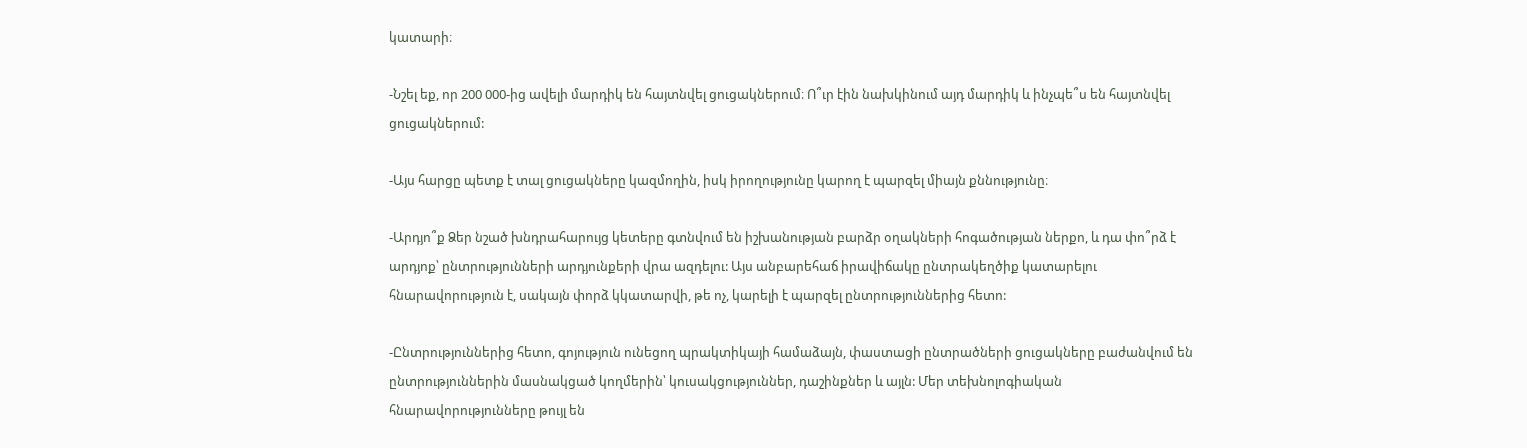կատարի։

-Նշել եք, որ 200 000-ից ավելի մարդիկ են հայտնվել ցուցակներում։ Ո՞ւր էին նախկինում այդ մարդիկ և ինչպե՞ս են հայտնվել ցուցակներում:

-Այս հարցը պետք է տալ ցուցակները կազմողին, իսկ իրողությունը կարող է պարզել միայն քննությունը։

-Արդյո՞ք Ձեր նշած խնդրահարույց կետերը գտնվում են իշխանության բարձր օղակների հոգածության ներքո, և դա փո՞րձ է արդյոք՝ ընտրությունների արդյունքերի վրա ազդելու: Այս անբարեհաճ իրավիճակը ընտրակեղծիք կատարելու հնարավորություն է, սակայն փորձ կկատարվի, թե ոչ, կարելի է պարզել ընտրություններից հետո:

-Ընտրություններից հետո, գոյություն ունեցող պրակտիկայի համաձայն, փաստացի ընտրածների ցուցակները բաժանվում են ընտրություններին մասնակցած կողմերին՝ կուսակցություններ, դաշինքներ և այլն: Մեր տեխնոլոգիական հնարավորությունները թույլ են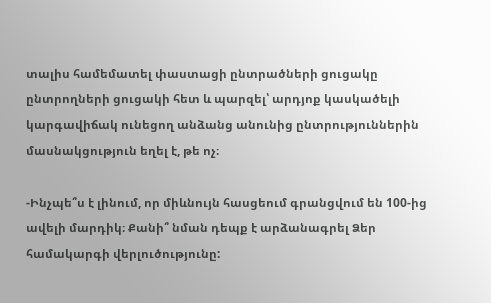տալիս համեմատել փաստացի ընտրածների ցուցակը ընտրողների ցուցակի հետ և պարզել՝ արդյոք կասկածելի կարգավիճակ ունեցող անձանց անունից ընտրություններին մասնակցություն եղել է, թե ոչ։

-Ինչպե՞ս է լինում, որ միևնույն հասցեում գրանցվում են 100-ից ավելի մարդիկ։ Քանի՞ նման դեպք է արձանագրել Ձեր համակարգի վերլուծությունը: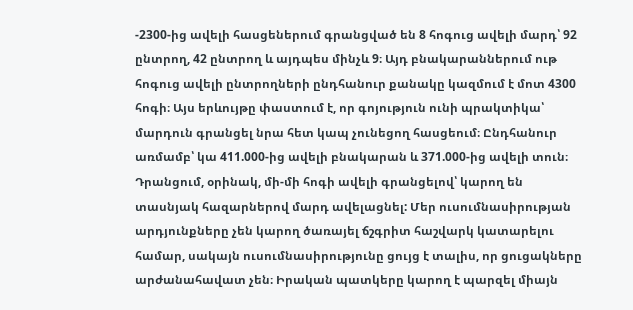-2300-ից ավելի հասցեներում գրանցված են 8 հոգուց ավելի մարդ՝ 92 ընտրող, 42 ընտրող և այդպես մինչև 9։ Այդ բնակարաններում ութ հոգուց ավելի ընտրողների ընդհանուր քանակը կազմում է մոտ 4300 հոգի։ Այս երևույթը փաստում է, որ գոյություն ունի պրակտիկա՝ մարդուն գրանցել նրա հետ կապ չունեցող հասցեում։ Ընդհանուր առմամբ՝ կա 411.000-ից ավելի բնակարան և 371.000-ից ավելի տուն։ Դրանցում, օրինակ, մի-մի հոգի ավելի գրանցելով՝ կարող են տասնյակ հազարներով մարդ ավելացնել: Մեր ուսումնասիրության արդյունքները չեն կարող ծառայել ճշգրիտ հաշվարկ կատարելու համար, սակայն ուսումնասիրությունը ցույց է տալիս, որ ցուցակները արժանահավատ չեն։ Իրական պատկերը կարող է պարզել միայն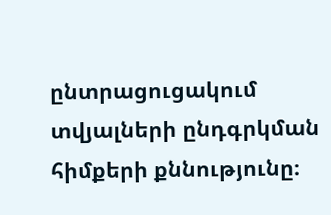ընտրացուցակում տվյալների ընդգրկման հիմքերի քննությունը։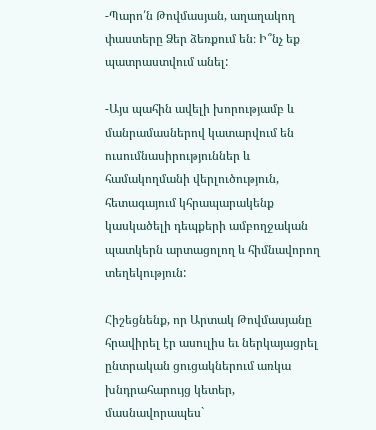-Պարո՛ն Թովմասյան, աղաղակող փաստերը Ձեր ձեռքում են։ Ի՞նչ եք պատրաստվում անել:

-Այս պահին ավելի խորությամբ և մանրամասներով կատարվում են ուսումնասիրություններ և համակողմանի վերլուծություն, հետագայում կհրապարակենք կասկածելի դեպքերի ամբողջական պատկերն արտացոլող և հիմնավորող տեղեկություն:

Հիշեցնենք, որ Արտակ Թովմասյանը հրավիրել էր ասուլիս եւ ներկայացրել ընտրական ցուցակներում առկա խնդրահարույց կետեր, մասնավորապես`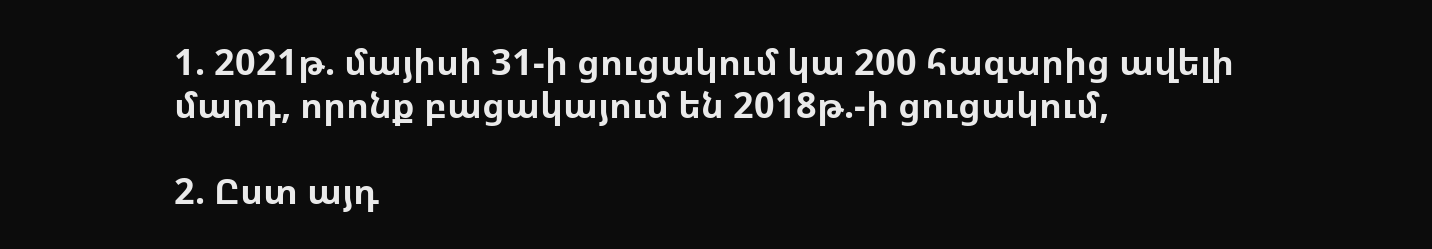1. 2021թ. մայիսի 31-ի ցուցակում կա 200 հազարից ավելի մարդ, որոնք բացակայում են 2018թ.-ի ցուցակում,

2. Ըստ այդ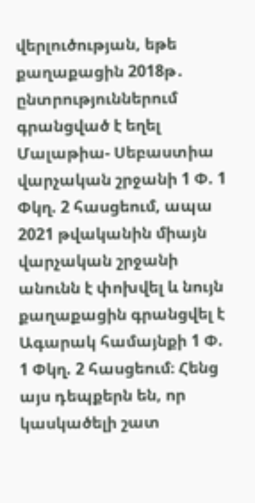վերլուծության, եթե քաղաքացին 2018թ․ ընտրություններում գրանցված է եղել Մալաթիա- Սեբաստիա վարչական շրջանի 1 Փ. 1 Փկղ. 2 հասցեում, ապա 2021 թվականին միայն վարչական շրջանի անունն է փոխվել և նույն քաղաքացին գրանցվել է Ագարակ համայնքի 1 Փ. 1 Փկղ. 2 հասցեում։ Հենց այս դեպքերն են, որ կասկածելի շատ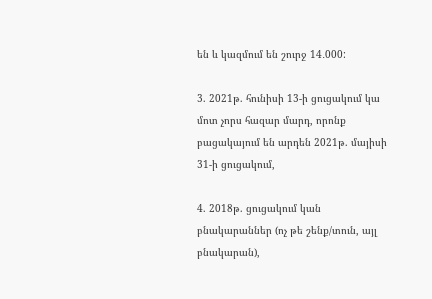են և կազմում են շուրջ 14․000:

3. 2021թ. հունիսի 13-ի ցուցակում կա մոտ չորս հազար մարդ, որոնք բացակայում են արդեն 2021թ. մայիսի 31-ի ցուցակում,

4. 2018թ. ցուցակում կան բնակարաններ (ոչ թե շենք/տուն, այլ բնակարան),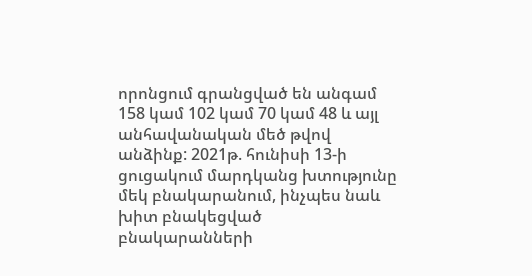որոնցում գրանցված են անգամ 158 կամ 102 կամ 70 կամ 48 և այլ անհավանական մեծ թվով անձինք: 2021թ. հունիսի 13-ի ցուցակում մարդկանց խտությունը մեկ բնակարանում, ինչպես նաև խիտ բնակեցված բնակարանների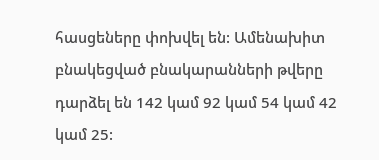հասցեները փոխվել են: Ամենախիտ բնակեցված բնակարանների թվերը դարձել են 142 կամ 92 կամ 54 կամ 42 կամ 25: